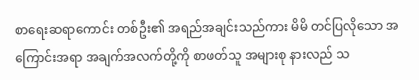စာရေးဆရာကောင်း တစ်ဦး၏ အရည်အချင်းသည်ကား မိမိ တင်ပြလိုသော အကြောင်းအရာ အချက်အလက်တို့ကို စာဖတ်သူ အများစု နားလည် သ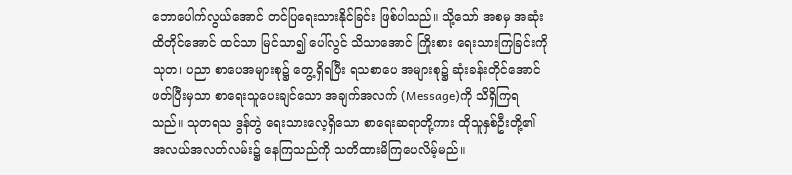ဘောပေါက်လွယ်အောင် တင်ပြရေးသားနိုင်ခြင်း ဖြစ်ပါသည်။ သို့သော် အစမှ အဆုံးထိတိုင်အောင် ထင်သာ မြင်သာ၍ ပေါ်လွင် သိသာအောင် ကြိုးစား ရေးသားကြခြင်းကို သုတ၊ ပညာ စာပေအများစု၌ တွေ့ရှိရပြီး ရသစာပေ အများစု၌ ဆုံးခန်းတိုင်အောင် ဖတ်ပြီးမှသာ စာရေးသူပေးချင်သော အချက်အလက် (Message)ကို သိရှိကြရသည်။ သုတရသ ဒွန်တွဲ ရေးသားလေ့ရှိသော စာရေးဆရာတို့ကား ထိုသူနှစ်ဦးတို့၏ အလယ်အလတ်လမ်း၌ နေကြသည်ကို သတိထားမိကြပေလိမ့်မည်။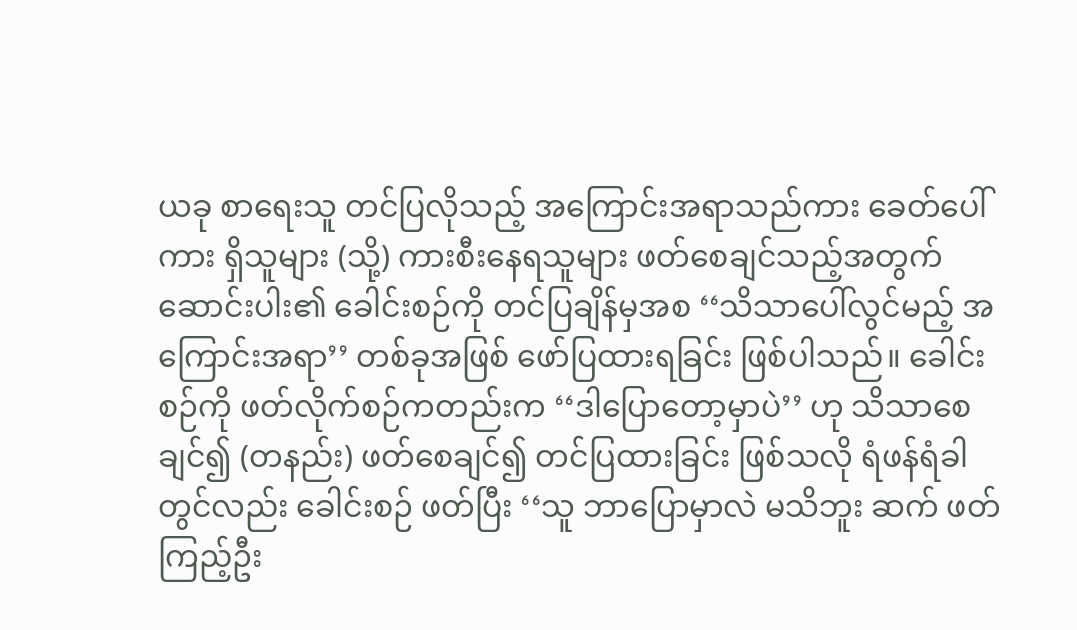ယခု စာရေးသူ တင်ပြလိုသည့် အကြောင်းအရာသည်ကား ခေတ်ပေါ်ကား ရှိသူများ (သို့) ကားစီးနေရသူများ ဖတ်စေချင်သည့်အတွက် ဆောင်းပါး၏ ခေါင်းစဉ်ကို တင်ပြချိန်မှအစ ‘‘သိသာပေါ်လွင်မည့် အကြောင်းအရာ’’ တစ်ခုအဖြစ် ဖော်ပြထားရခြင်း ဖြစ်ပါသည်။ ခေါင်းစဉ်ကို ဖတ်လိုက်စဉ်ကတည်းက ‘‘ဒါပြောတော့မှာပဲ’’ ဟု သိသာစေချင်၍ (တနည်း) ဖတ်စေချင်၍ တင်ပြထားခြင်း ဖြစ်သလို ရံဖန်ရံခါတွင်လည်း ခေါင်းစဉ် ဖတ်ပြီး ‘‘သူ ဘာပြောမှာလဲ မသိဘူး ဆက် ဖတ်ကြည့်ဦး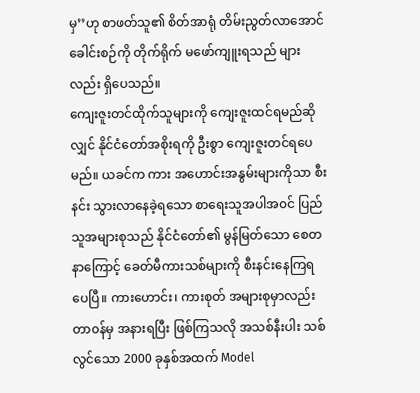မှ’’ဟု စာဖတ်သူ၏ စိတ်အာရုံ တိမ်းညွတ်လာအောင် ခေါင်းစဉ်ကို တိုက်ရိုက် မဖော်ကျူးရသည် များလည်း ရှိပေသည်။
ကျေးဇူးတင်ထိုက်သူများကို ကျေးဇူးထင်ရမည်ဆိုလျှင် နိုင်ငံတော်အစိုးရကို ဦးစွာ ကျေးဇူးတင်ရပေမည်။ ယခင်က ကား အဟောင်းအနွမ်းများကိုသာ စီးနင်း သွားလာနေခဲ့ရသော စာရေးသူအပါအ၀င် ပြည်သူအများစုသည် နိုင်ငံတော်၏ မွန်မြတ်သော စေတနာကြောင့် ခေတ်မီကားသစ်များကို စီးနင်းနေကြရပေပြီ။ ကားဟောင်း၊ ကားစုတ် အများစုမှာလည်း တာ၀န်မှ အနားရပြီး ဖြစ်ကြသလို အသစ်နီးပါး သစ်လွင်သော 2000 ခုနှစ်အထက် Model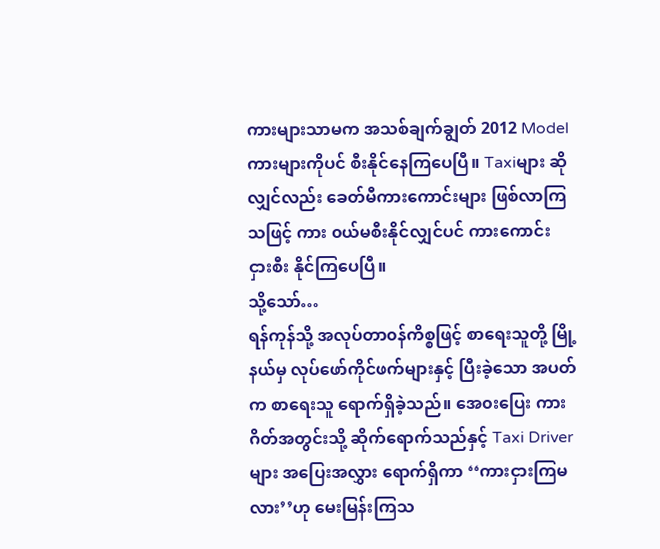ကားများသာမက အသစ်ချက်ချွတ် 2012 Model ကားများကိုပင် စီးနိုင်နေကြပေပြီ။ Taxiများ ဆိုလျှင်လည်း ခေတ်မီကားကောင်းများ ဖြစ်လာကြသဖြင့် ကား ၀ယ်မစီးနိုင်လျှင်ပင် ကားကောင်း ငှားစီး နိုင်ကြပေပြီ။
သို့သော်…
ရန်ကုန်သို့ အလုပ်တာ၀န်ကိစ္စဖြင့် စာရေးသူတို့ မြို့နယ်မှ လုပ်ဖော်ကိုင်ဖက်များနှင့် ပြီးခဲ့သော အပတ်က စာရေးသူ ရောက်ရှိခဲ့သည်။ အေ၀းပြေး ကားဂိတ်အတွင်းသို့ ဆိုက်ရောက်သည်နှင့် Taxi Driverများ အပြေးအလွှား ရောက်ရှိကာ ‘‘ကားငှားကြမလား’’ဟု မေးမြန်းကြသ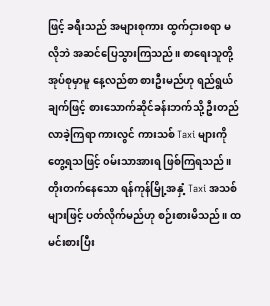ဖြင့် ခရီးသည် အများစုကား ထွက်ငှားစရာ မလိုဘဲ အဆင်ပြေသွားကြသည်။ စာရေးသူတို့ အုပ်စုမှာမူ နေ့လည်စာ စားဦးမည်ဟု ရည်ရွယ်ချက်ဖြင့် စားသောက်ဆိုင်ခန်းဘက်သို့ ဦးတည်လာခဲ့ကြရာ ကားလွင် ကားသစ် Taxi များကို တွေ့ရသဖြင့် ၀မ်းသာအားရ ဖြစ်ကြရသည်။
တိုးတက်နေသော ရန်ကုန်မြို့အနှံ့ Taxi အသစ်များဖြင့် ပတ်လိုက်မည်ဟု စဉ်းစားမိသည်။ ထမင်းစားပြီး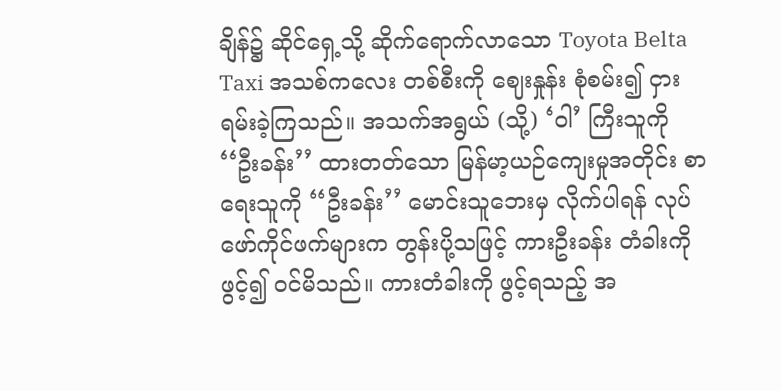ချိန်၌ ဆိုင်ရှေ့သို့ ဆိုက်ရောက်လာသော Toyota Belta Taxi အသစ်ကလေး တစ်စီးကို ဈေးနှုန်း စုံစမ်း၍ ငှားရမ်းခဲ့ကြသည်။ အသက်အရွယ် (သို့) ‘ဝါ’ ကြီးသူကို ‘‘ဦးခန်း’’ ထားတတ်သော မြန်မာ့ယဉ်ကျေးမှုအတိုင်း စာရေးသူကို ‘‘ဦးခန်း’’ မောင်းသူဘေးမှ လိုက်ပါရန် လုပ်ဖော်ကိုင်ဖက်များက တွန်းပို့သဖြင့် ကားဦးခန်း တံခါးကို ဖွင့်၍ ၀င်မိသည်။ ကားတံခါးကို ဖွင့်ရသည့် အ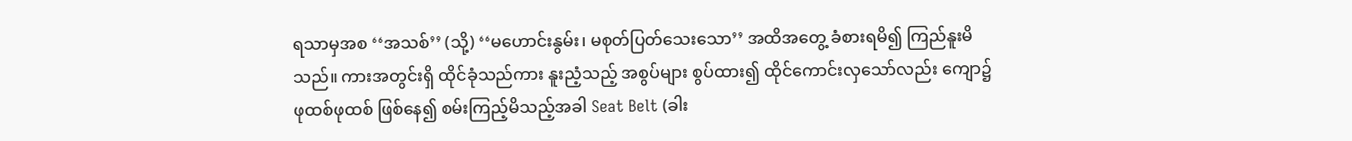ရသာမှအစ ‘‘အသစ်’’ (သို့) ‘‘မဟောင်းနွမ်း၊ မစုတ်ပြတ်သေးသော’’ အထိအတွေ့ ခံစားရမိ၍ ကြည်နူးမိသည်။ ကားအတွင်းရှိ ထိုင်ခုံသည်ကား နူးညံ့သည့် အစွပ်များ စွပ်ထား၍ ထိုင်ကောင်းလှသော်လည်း ကျော၌ ဖုထစ်ဖုထစ် ဖြစ်နေ၍ စမ်းကြည့်မိသည့်အခါ Seat Belt (ခါး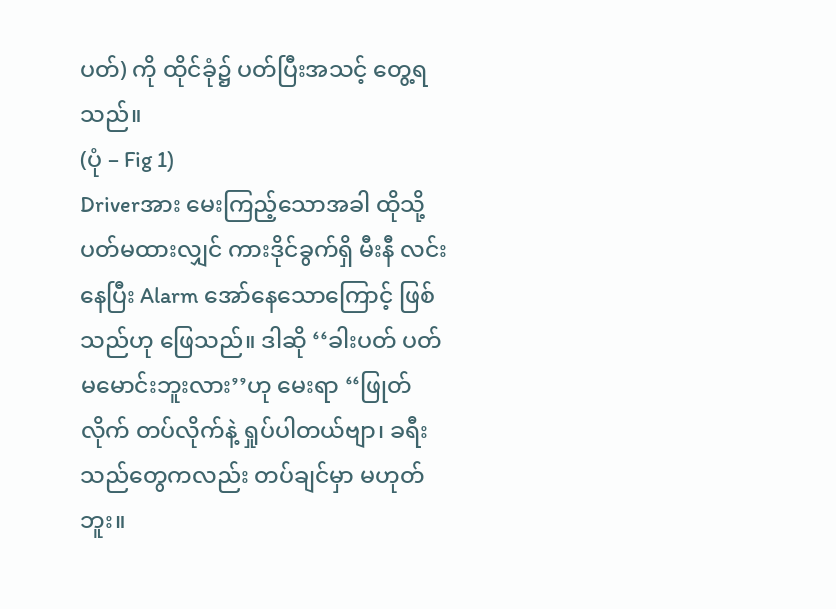ပတ်) ကို ထိုင်ခုံ၌ ပတ်ပြီးအသင့် တွေ့ရသည်။
(ပုံ – Fig 1)
Driverအား မေးကြည့်သောအခါ ထိုသို့ ပတ်မထားလျှင် ကားဒိုင်ခွက်ရှိ မီးနီ လင်းနေပြီး Alarm အော်နေသောကြောင့် ဖြစ်သည်ဟု ဖြေသည်။ ဒါဆို ‘‘ခါးပတ် ပတ် မမောင်းဘူးလား’’ဟု မေးရာ ‘‘ဖြုတ်လိုက် တပ်လိုက်နဲ့ ရှုပ်ပါတယ်ဗျာ၊ ခရီးသည်တွေကလည်း တပ်ချင်မှာ မဟုတ်ဘူး။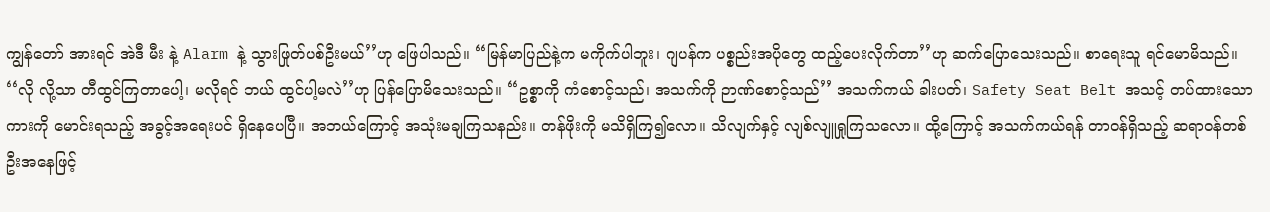ကျွန်တော် အားရင် အဲဒီ မီး နဲ့ Alarm နဲ့ သွားဖြုတ်ပစ်ဦးမယ်’’ဟု ဖြေပါသည်။ ‘‘မြန်မာပြည်နဲ့က မကိုက်ပါဘူး၊ ဂျပန်က ပစ္စည်းအပိုတွေ ထည့်ပေးလိုက်တာ’’ဟု ဆက်ပြောသေးသည်။ စာရေးသူ ရင်မောမိသည်။ ‘‘လို လို့သာ တီထွင်ကြတာပေါ့၊ မလိုရင် ဘယ် ထွင်ပါ့မလဲ’’ဟု ပြန်ပြောမိသေးသည်။ ‘‘ဥစ္စာကို ကံစောင့်သည်၊ အသက်ကို ဉာဏ်စောင့်သည်’’ အသက်ကယ် ခါးပတ်၊ Safety Seat Belt အသင့် တပ်ထားသော ကားကို မောင်းရသည့် အခွင့်အရေးပင် ရှိနေပေပြီ။ အဘယ်ကြောင့် အသုံးမချကြသနည်း။ တန်ဖိုးကို မသိရှိကြ၍လော။ သိလျက်နှင့် လျစ်လျူရှုကြသလော။ ထို့ကြောင့် အသက်ကယ်ရန် တာ၀န်ရှိသည့် ဆရာ၀န်တစ်ဦးအနေဖြင့်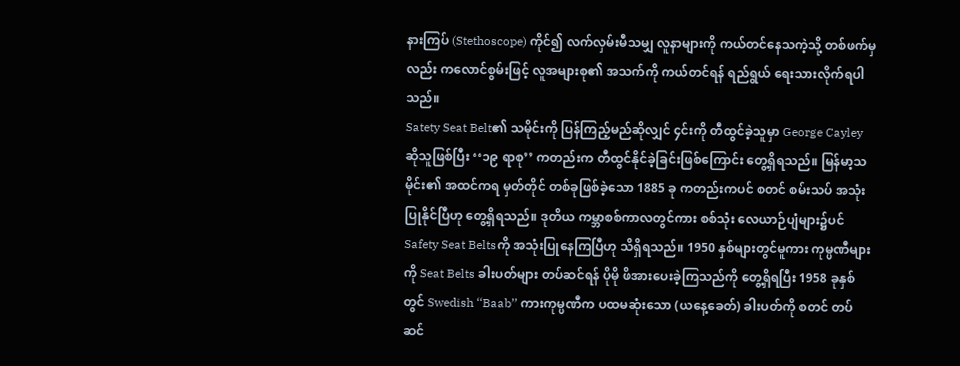နားကြပ် (Stethoscope) ကိုင်၍ လက်လှမ်းမီသမျှ လူနာများကို ကယ်တင်နေသကဲ့သို့ တစ်ဖက်မှလည်း ကလောင်စွမ်းဖြင့် လူအများစု၏ အသက်ကို ကယ်တင်ရန် ရည်ရွယ် ရေးသားလိုက်ရပါသည်။
Satety Seat Belt၏ သမိုင်းကို ပြန်ကြည့်မည်ဆိုလျှင် ၄င်းကို တီထွင်ခဲ့သူမှာ George Cayley ဆိုသူဖြစ်ပြီး ‘‘၁၉ ရာစု’’ ကတည်းက တီထွင်နိုင်ခဲ့ခြင်းဖြစ်ကြောင်း တွေ့ရှိရသည်။ မြန်မာ့သမိုင်း၏ အထင်ကရ မှတ်တိုင် တစ်ခုဖြစ်ခဲ့သော 1885 ခု ကတည်းကပင် စတင် စမ်းသပ် အသုံးပြုနိုင်ပြီဟု တွေ့ရှိရသည်။ ဒုတိယ ကမ္ဘာစစ်ကာလတွင်ကား စစ်သုံး လေယာဉ်ပျံများ၌ပင် Safety Seat Beltsကို အသုံးပြုနေကြပြီဟု သိရှိရသည်။ 1950 နှစ်များတွင်မူကား ကုမ္ပဏီများကို Seat Belts ခါးပတ်များ တပ်ဆင်ရန် ပိုမို ဖိအားပေးခဲ့ကြသည်ကို တွေ့ရှိရပြီး 1958 ခုနှစ်တွင် Swedish ‘‘Baab’’ ကားကုမ္ပဏီက ပထမဆုံးသော (ယနေ့ခေတ်) ခါးပတ်ကို စတင် တပ်ဆင်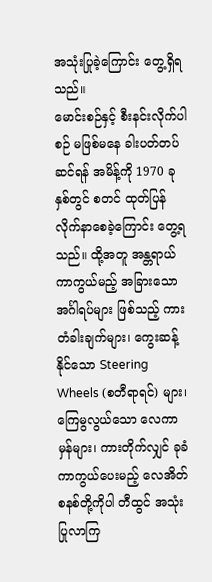အသုံးပြုခဲ့ကြောင်း တွေ့ရှိရသည်။
မောင်းစဉ်နှင့် စီးနင်းလိုက်ပါစဉ် မဖြစ်မနေ ခါးပတ်တပ်ဆင်ရန် အမိန့်ကို 1970 ခုနှစ်တွင် စတင် ထုတ်ပြန် လိုက်နာစေခဲ့ကြောင်း တွေ့ရသည်။ ထို့အတူ အန္တရာယ် ကာကွယ်မည့် အခြားသော အင်္ဂါရပ်များ ဖြစ်သည့် ကားတံခါးချက်များ၊ ကွေးဆန့်နိုင်သော Steering Wheels (စတီရာရင်) များ၊ ကြေမွလွယ်သော လေကာမှန်များ၊ ကားတိုက်လျှင် ခုခံ ကာကွယ်ပေးမည့် လေအိတ်စနစ်တို့ကိုပါ တီထွင် အသုံးပြုလာကြ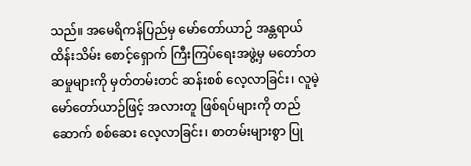သည်။ အမေရိကန်ပြည်မှ မော်တော်ယာဉ် အန္တရာယ် ထိန်းသိမ်း စောင့်ရှောက် ကြီးကြပ်ရေးအဖွဲ့မှ မတော်တဆမှုများကို မှတ်တမ်းတင် ဆန်းစစ် လေ့လာခြင်း၊ လူမဲ့ မော်တော်ယာဉ်ဖြင့် အလားတူ ဖြစ်ရပ်များကို တည်ဆောက် စစ်ဆေး လေ့လာခြင်း၊ စာတမ်းများစွာ ပြု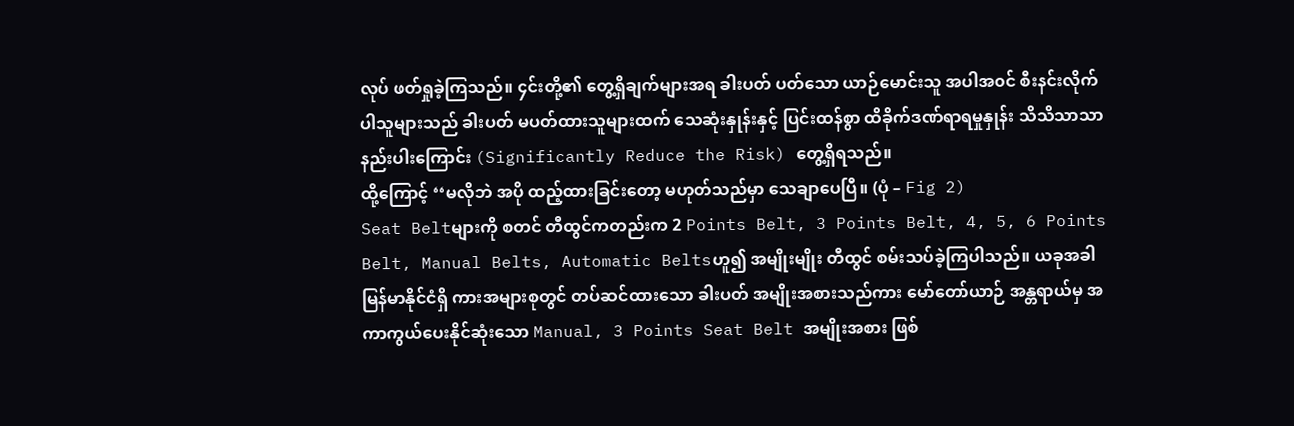လုပ် ဖတ်ရှုခဲ့ကြသည်။ ၄င်းတို့၏ တွေ့ရှိချက်များအရ ခါးပတ် ပတ်သော ယာဉ်မောင်းသူ အပါအ၀င် စီးနင်းလိုက်ပါသူများသည် ခါးပတ် မပတ်ထားသူများထက် သေဆုံးနှုန်းနှင့် ပြင်းထန်စွာ ထိခိုက်ဒဏ်ရာရမှုနှုန်း သိသိသာသာ နည်းပါးကြောင်း (Significantly Reduce the Risk) တွေ့ရှိရသည်။
ထို့ကြောင့် ‘‘မလိုဘဲ အပို ထည့်ထားခြင်းတော့ မဟုတ်သည်မှာ သေချာပေပြီ။ (ပုံ – Fig 2)
Seat Beltများကို စတင် တီထွင်ကတည်းက 2 Points Belt, 3 Points Belt, 4, 5, 6 Points Belt, Manual Belts, Automatic Beltsဟူ၍ အမျိုးမျိုး တီထွင် စမ်းသပ်ခဲ့ကြပါသည်။ ယခုအခါ မြန်မာနိုင်ငံရှိ ကားအများစုတွင် တပ်ဆင်ထားသော ခါးပတ် အမျိုးအစားသည်ကား မော်တော်ယာဉ် အန္တရာယ်မှ အကာကွယ်ပေးနိုင်ဆုံးသော Manual, 3 Points Seat Belt အမျိုးအစား ဖြစ်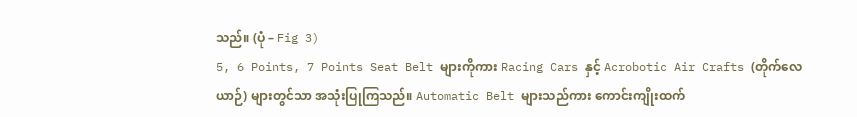သည်။ (ပုံ – Fig 3)
5, 6 Points, 7 Points Seat Belt များကိုကား Racing Cars နှင့် Acrobotic Air Crafts (တိုက်လေယာဉ်) များတွင်သာ အသုံးပြုကြသည်။ Automatic Belt များသည်ကား ကောင်းကျိုးထက်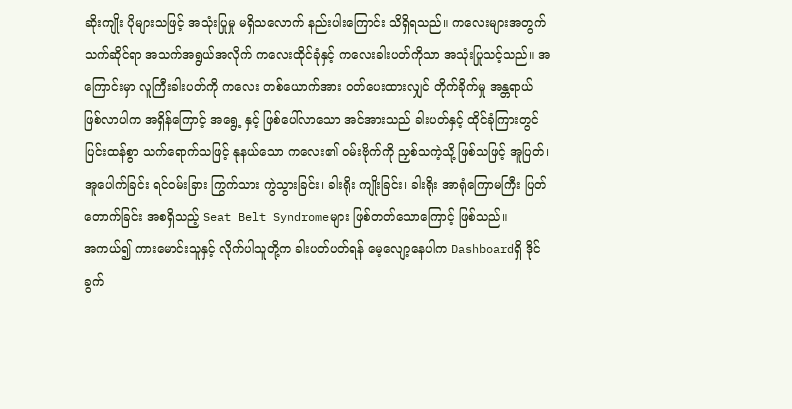ဆိုးကျိုး ပိုများသဖြင့် အသုံးပြုမှု မရှိသလောက် နည်းပါးကြောင်း သိရှိရသည်။ ကလေးများအတွက် သက်ဆိုင်ရာ အသက်အရွယ်အလိုက် ကလေးထိုင်ခုံနှင့် ကလေးခါးပတ်ကိုသာ အသုံးပြုသင့်သည်။ အကြောင်းမှာ လူကြီးခါးပတ်ကို ကလေး တစ်ယောက်အား ၀တ်ပေးထားလျှင် တိုက်ခိုက်မှု အန္တရာယ် ဖြစ်လာပါက အရှိန်ကြောင့် အရွေ့ နှင့် ဖြစ်ပေါ်လာသော အင်အားသည် ခါးပတ်နှင့် ထိုင်ခုံကြားတွင် ပြင်းထန်စွာ သက်ရောက်သဖြင့် နုနယ်သော ကလေး၏ ၀မ်းဗိုက်ကို ညှစ်သကဲ့သို့ ဖြစ်သဖြင့် အူပြတ်၊ အူပေါက်ခြင်း ရင်၀မ်းခြား ကြွက်သား ကွဲသွားခြင်း၊ ခါးရိုး ကျိုးခြင်း၊ ခါးရိုး အာရုံကြောမကြီး ပြတ်တောက်ခြင်း အစရှိသည့် Seat Belt Syndromeများ ဖြစ်တတ်သောကြောင့် ဖြစ်သည်။
အကယ်၍ ကားမောင်းသူနှင့် လိုက်ပါသူတို့က ခါးပတ်ပတ်ရန် မေ့လျော့နေပါက Dashboardရှိ ဒိုင်ခွက်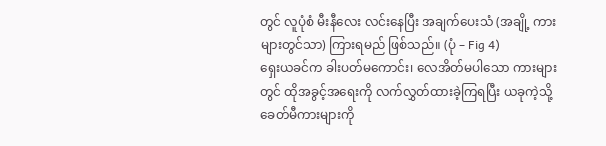တွင် လူပုံစံ မီးနီလေး လင်းနေပြီး အချက်ပေးသံ (အချို့ ကားများတွင်သာ) ကြားရမည် ဖြစ်သည်။ (ပုံ – Fig 4)
ရှေးယခင်က ခါးပတ်မကောင်း၊ လေအိတ်မပါသော ကားများတွင် ထိုအခွင့်အရေးကို လက်လွှတ်ထားခဲ့ကြရပြီး ယခုကဲ့သို့ ခေတ်မီကားများကို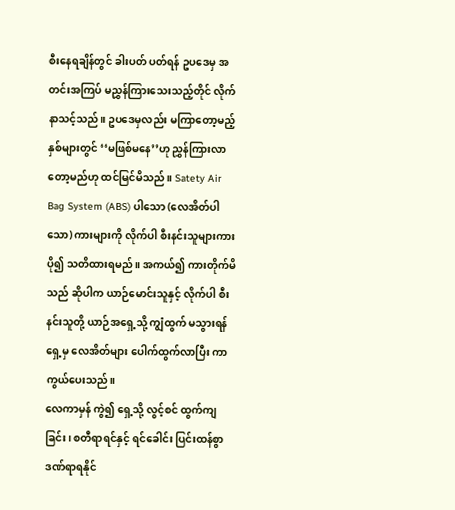စီးနေရချိန်တွင် ခါးပတ် ပတ်ရန် ဥပဒေမှ အတင်းအကြပ် မညွှန်ကြားသေးသည့်တိုင် လိုက်နာသင့်သည်။ ဥပဒေမှလည်း မကြာတော့မည့် နှစ်များတွင် ‘‘မဖြစ်မနေ’’ဟု ညွှန်ကြားလာတော့မည်ဟု ထင်မြင်မိသည်။ Satety Air Bag System (ABS) ပါသော (လေအိတ်ပါသော) ကားများကို လိုက်ပါ စီးနင်းသူများကား ပို၍ သတိထားရမည်။ အကယ်၍ ကားတိုက်မိသည် ဆိုပါက ယာဉ်မောင်းသူနှင့် လိုက်ပါ စီးနင်းသူတို့ ယာဉ်အရှေ့သို့ ကျွံထွက် မသွားရန် ရှေ့မှ လေအိတ်များ ပေါက်ထွက်လာပြီး ကာကွယ်ပေးသည်။
လေကာမှန် ကွဲ၍ ရှေ့သို့ လွင့်စင် ထွက်ကျခြင်း၊ စတီရာရင်နှင့် ရင်ခေါင်း ပြင်းထန်စွာ ဒဏ်ရာရနိုင်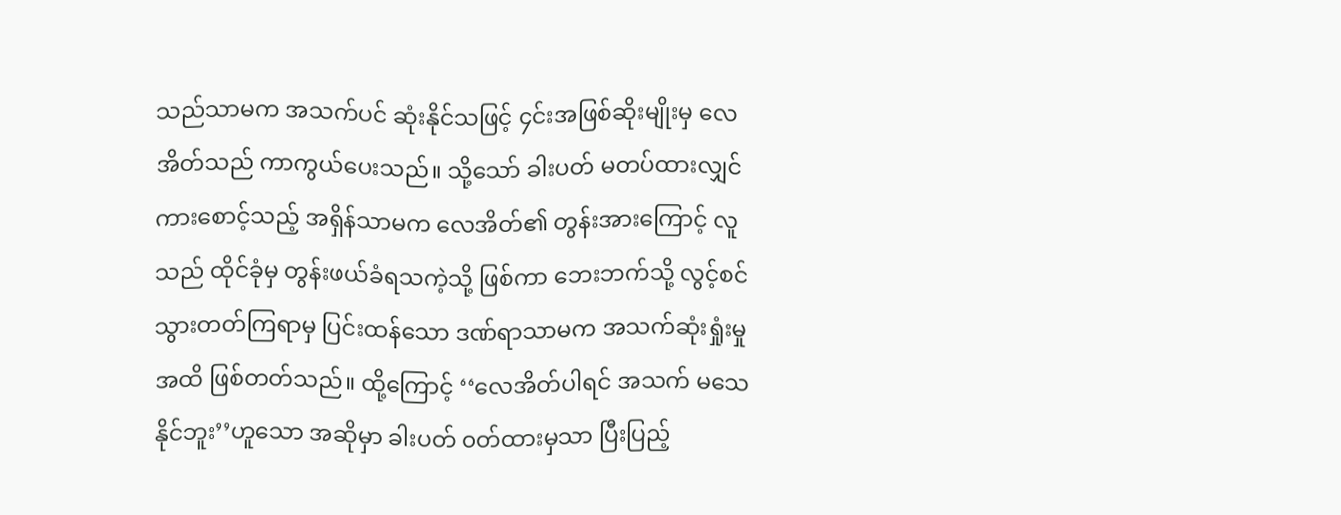သည်သာမက အသက်ပင် ဆုံးနိုင်သဖြင့် ၄င်းအဖြစ်ဆိုးမျိုးမှ လေအိတ်သည် ကာကွယ်ပေးသည်။ သို့သော် ခါးပတ် မတပ်ထားလျှင် ကားစောင့်သည့် အရှိန်သာမက လေအိတ်၏ တွန်းအားကြောင့် လူသည် ထိုင်ခုံမှ တွန်းဖယ်ခံရသကဲ့သို့ ဖြစ်ကာ ဘေးဘက်သို့ လွင့်စင်သွားတတ်ကြရာမှ ပြင်းထန်သော ဒဏ်ရာသာမက အသက်ဆုံးရှုံးမှုအထိ ဖြစ်တတ်သည်။ ထို့ကြောင့် ‘‘လေအိတ်ပါရင် အသက် မသေနိုင်ဘူး’’ဟူသော အဆိုမှာ ခါးပတ် ၀တ်ထားမှသာ ပြီးပြည့်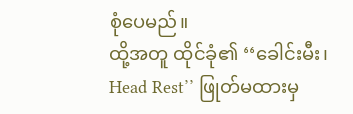စုံပေမည်။
ထို့အတူ ထိုင်ခုံ၏ ‘‘ခေါင်းမီး၊ Head Rest’’ ဖြုတ်မထားမှ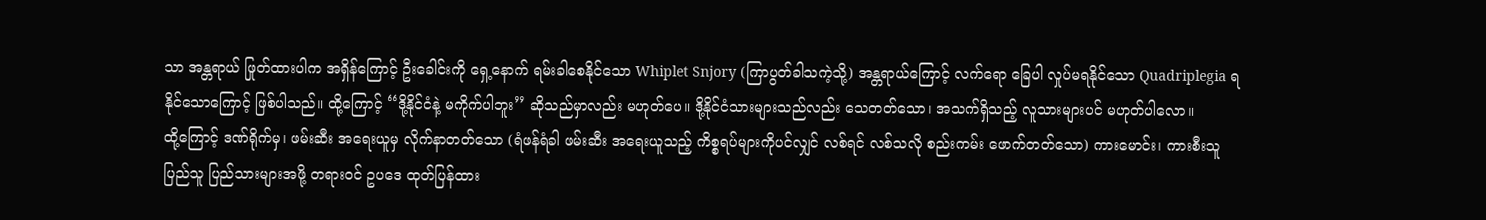သာ အန္တရာယ် ဖြုတ်ထားပါက အရှိန်ကြောင့် ဦးခေါင်းကို ရှေ့နောက် ရမ်းခါစေနိုင်သော Whiplet Snjory (ကြာပွတ်ခါသကဲ့သို့) အန္တရာယ်ကြောင့် လက်ရော ခြေပါ လှုပ်မရနိုင်သော Quadriplegia ရနိုင်သောကြောင့် ဖြစ်ပါသည်။ ထို့ကြောင့် ‘‘ဒို့နိုင်ငံနဲ့ မကိုက်ပါဘူး’’ ဆိုသည်မှာလည်း မဟုတ်ပေ။ ဒို့နိုင်ငံသားများသည်လည်း သေတတ်သော၊ အသက်ရှိသည့် လူသားများပင် မဟုတ်ပါလော။
ထို့ကြောင့် ဒဏ်ရိုက်မှ၊ ဖမ်းဆီး အရေးယူမှ လိုက်နာတတ်သော (ရံဖန်ရံခါ ဖမ်းဆီး အရေးယူသည့် ကိစ္စရပ်များကိုပင်လျှင် လစ်ရင် လစ်သလို စည်းကမ်း ဖောက်တတ်သော) ကားမောင်း၊ ကားစီးသူ ပြည်သူ ပြည်သားများအဖို့ တရား၀င် ဥပဒေ ထုတ်ပြန်ထား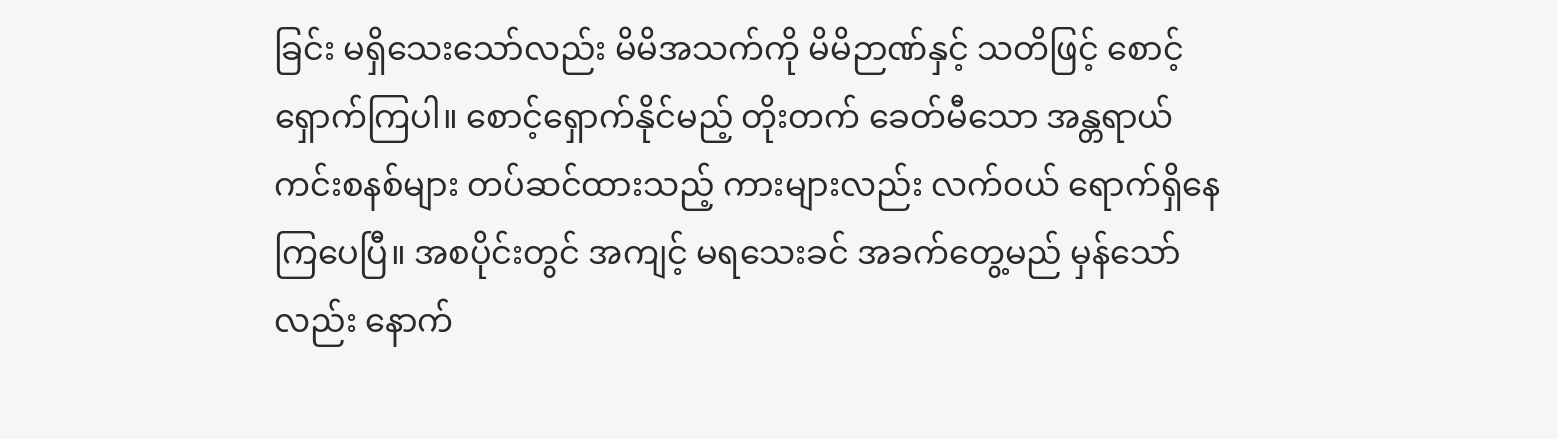ခြင်း မရှိသေးသော်လည်း မိမိအသက်ကို မိမိဉာဏ်နှင့် သတိဖြင့် စောင့်ရှောက်ကြပါ။ စောင့်ရှောက်နိုင်မည့် တိုးတက် ခေတ်မီသော အန္တရာယ်ကင်းစနစ်များ တပ်ဆင်ထားသည့် ကားများလည်း လက်၀ယ် ရောက်ရှိနေကြပေပြီ။ အစပိုင်းတွင် အကျင့် မရသေးခင် အခက်တွေ့မည် မှန်သော်လည်း နောက်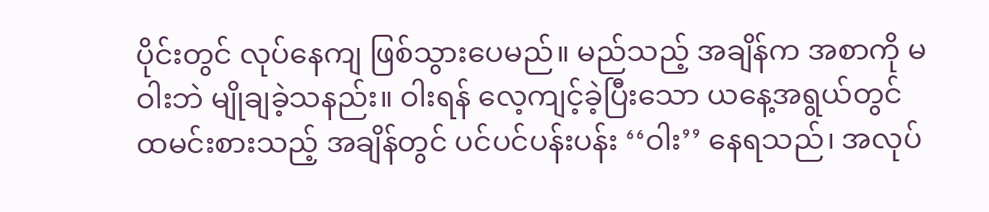ပိုင်းတွင် လုပ်နေကျ ဖြစ်သွားပေမည်။ မည်သည့် အချိန်က အစာကို မဝါးဘဲ မျိုချခဲ့သနည်း။ ဝါးရန် လေ့ကျင့်ခဲ့ပြီးသော ယနေ့အရွယ်တွင် ထမင်းစားသည့် အချိန်တွင် ပင်ပင်ပန်းပန်း ‘‘ဝါး’’ နေရသည်၊ အလုပ်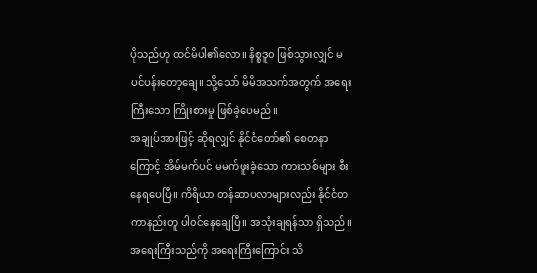ပိုသည်ဟု ထင်မိပါ၏လော။ နိစ္စဒူ၀ ဖြစ်သွားလျှင် မပင်ပန်းတော့ချေ။ သို့သော် မိမိအသက်အတွက် အရေးကြီးသော ကြိုးစားမှု ဖြစ်ခဲ့ပေမည်။
အချုပ်အားဖြင့် ဆိုရလျှင် နိုင်ငံတော်၏ စေတနာကြောင့် အိမ်မက်ပင် မမက်ဖူးခဲ့သော ကားသစ်များ စီးနေရပေပြီ။ ကိရိယာ တန်ဆာပလာများလည်း နိုင်ငံတကာနည်းတူ ပါ၀င်နေချေပြီ။ အသုံးချရန်သာ ရှိသည်။ အရေးကြီးသည်ကို အရေးကြီးကြောင်း သိ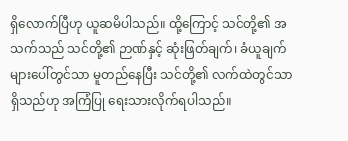ရှိလောက်ပြီဟု ယူဆမိပါသည်။ ထို့ကြောင့် သင်တို့၏ အသက်သည် သင်တို့၏ ဉာဏ်နှင့် ဆုံးဖြတ်ချက်၊ ခံယူချက်များပေါ်တွင်သာ မူတည်နေပြီး သင်တို့၏ လက်ထဲတွင်သာ ရှိသည်ဟု အကြံပြု ရေးသားလိုက်ရပါသည်။